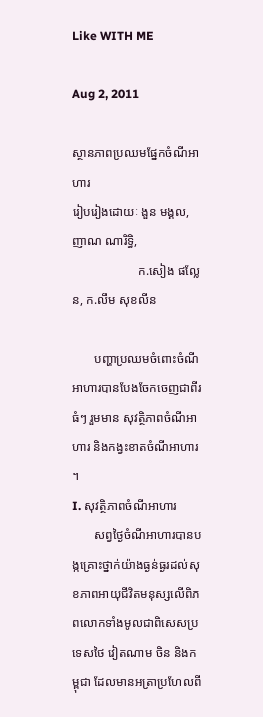Like WITH ME

Aug 2, 2011

ស្ថានភាពប្រឈមផ្នែកចំណីអាហារ
រៀបរៀងដោយៈ ងួន មង្គល, ញាណ ណារិទ្ធិ,
                     ក.សៀង ផល្លែន, ក.លឹម សុខលីន

       បញ្ហាប្រឈមចំពោះចំណីអាហារបានបែងចែកចេញជាពីរធំៗ រួមមាន សុវត្ថិភាពចំណីអាហារ និងកង្វះខាតចំណីអាហារ ។
I. សុវត្ថិភាពចំណីអាហារ
       សព្វថ្ងៃចំណីអាហារបានបង្កគ្រោះថ្នាក់យ៉ាងធ្ងន់ធ្ងរដល់សុខភាពអាយុជីវិតមនុស្សលើពិភពលោកទាំងមូលជាពិសេសប្រទេសថៃ វៀតណាម ចិន និងកម្ពុជា ដែលមានអត្រាប្រហែលពី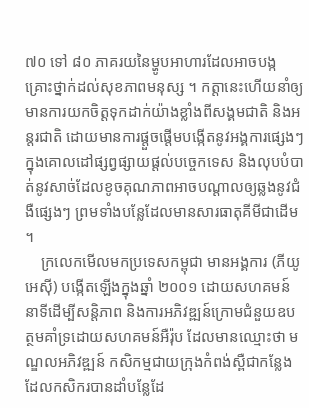៧០ ទៅ ៨០ ភាគរយនៃម្ហូបអាហារដែលអាចបង្កគ្រោះថ្នាក់ដល់សុខភាពមនុស្ស ។ កត្តានេះហើយនាំឲ្យមានការយកចិត្តទុកដាក់យ៉ាងខ្លាំងពីសង្គមជាតិ និងអន្តរជាតិ ដោយមានការផ្តួចផ្តើមបង្កើតនូវអង្គការផ្សេងៗក្នុងគោលដៅផ្សព្វផ្សាយផ្តល់បច្ចេកទេស និងលុបបំបាត់នូវសាច់ដែលខូចគុណភាពអាចបណ្តាលឲ្យឆ្លងនូវជំងឺផ្សេងៗ ព្រមទាំងបន្លែដែលមានសារធាតុគីមីជាដើម ។
    ក្រលេកមើលមកប្រទេសកម្ពុជា មានអង្គការ (ភីយូអេស៊ី) បង្កើតឡើងក្នុងឆ្នាំ ២០០១ ដោយសហគមន៍នាទីដើម្បីសន្តិភាព និងការអភិវឌ្ឍន៍ក្រោមជំនួយឧបត្ថមគាំទ្រដោយសហគមន៍អឺរ៉ុប ដែលមានឈ្មោះថា មណ្ឌលអភិវឌ្ឍន៍ កសិកម្មជាយក្រុងកំពង់ស្ពឺជាកន្លែងដែលកសិករបានដាំបន្លែដែ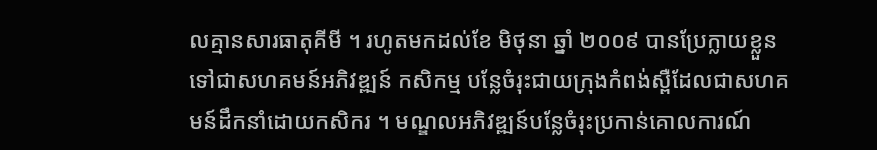លគ្មានសារធាតុគីមី ។ រហូតមកដល់ខែ មិថុនា ឆ្នាំ ២០០៩ បានប្រែក្លាយខ្លួន ទៅជាសហគមន៍អភិវឌ្ឍន៍ កសិកម្ម បន្លែចំរុះជាយក្រុងកំពង់ស្ពឺដែលជាសហគមន៍ដឹកនាំដោយកសិករ ។ មណ្ឌលអភិវឌ្ឍន៍បន្លែចំរុះប្រកាន់គោលការណ៍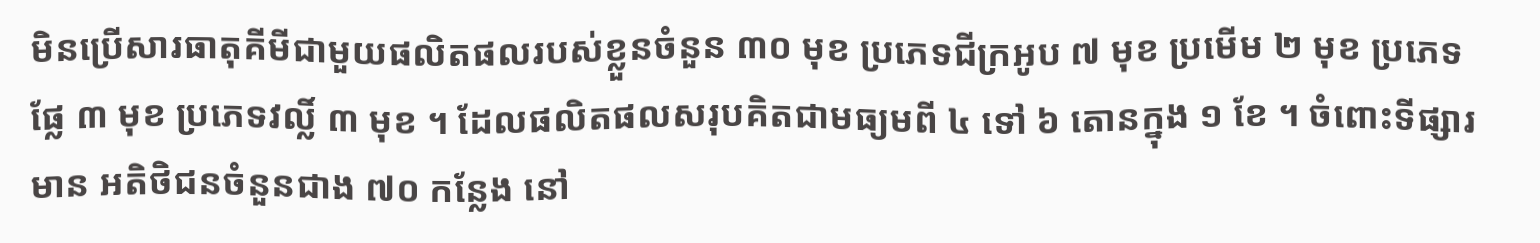មិនប្រើសារធាតុគីមីជាមួយផលិតផលរបស់ខ្លួនចំនួន ៣០ មុខ ប្រភេទជីក្រអូប ៧ មុខ ប្រមើម ២ មុខ ប្រភេទផ្លែ ៣ មុខ ប្រភេទវល្លិ៍ ៣ មុខ ។ ដែលផលិតផលសរុបគិតជាមធ្យមពី ៤ ទៅ ៦ តោនក្នុង ១ ខែ ។ ចំពោះទីផ្សារមាន អតិថិជនចំនួនជាង ៧០ កន្លែង នៅ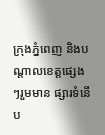ក្រុងភ្នំពេញ និងបណ្តាលខេត្តផ្សេងៗរួមមាន ផ្សារទំនើប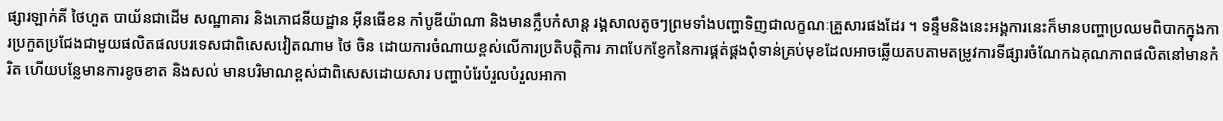ផ្សារឡាក់គី ថៃហួត បាយ័នជាដើម សណ្ឋាគារ និងភោជនីយដ្ឋាន អ៊ីនធើខន កាំបូឌីយ៉ាណា និងមានក្លឹបកំសាន្ត រង្គសាលតូចៗព្រមទាំងបញ្ហាទិញជាលក្ខណៈគ្រួសារផងដែរ ។ ទន្ទឹមនិងនេះអង្គការនេះក៏មានបញ្ហាប្រឈមពិបាកក្នុងការប្រកួតប្រជែងជាមួយផលិតផលបរទេសជាពិសេសវៀតណាម ថៃ ចិន ដោយការចំណាយខ្ពស់លើការប្រតិបត្តិការ ភាពបែកខ្ញែកនៃការផ្គត់ផ្គងពុំទាន់គ្រប់មុខដែលអាចឆ្លើយតបតាមតម្រូវការទីផ្សារចំណែកឯគុណភាពផលិតនៅមានកំរិត ហើយបន្លែមានការខូចខាត និងសល់ មានបរិមាណខ្ពស់ជាពិសេសដោយសារ បញ្ហាបំរែបំរួលបំរួលអាកា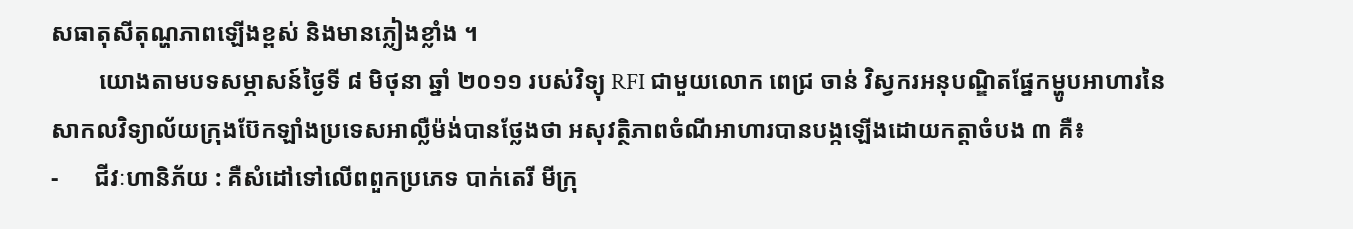សធាតុសីតុណ្ហភាពឡើងខ្ពស់ និងមានភ្លៀងខ្លាំង ។
        យោងតាមបទសម្ភាសន៍ថ្ងៃទី ៨ មិថុនា ឆ្នាំ ២០១១ របស់វិទ្យុ RFI ជាមួយលោក ពេជ្រ ចាន់ វិស្វករអនុបណ្ឌិតផ្នែកម្ហូបអាហារនៃសាកលវិទ្យាល័យក្រុងប៊ែកឡាំងប្រទេសអាល្លឺម៉ង់បានថ្លែងថា អសុវត្ថិភាពចំណីអាហារបានបង្កឡើងដោយកត្តាចំបង ៣ គឺ៖
-      ជីវៈហានិភ័យ : គឺសំដៅទៅលើពពួកប្រភេទ បាក់តេរី មីក្រុ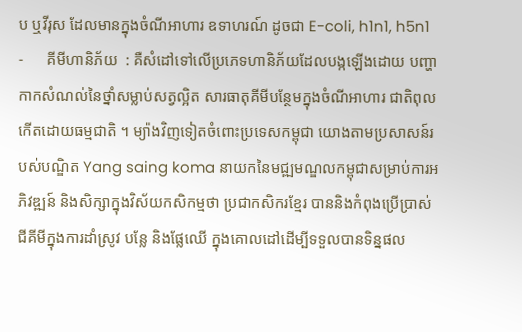ប ឬវីរុស ដែលមានក្នុងចំណីអាហារ ឧទាហរណ៍ ដូចជា E-coli, h1n1, h5n1
-      គីមីហានិភ័យ  : គឺសំដៅទៅលើប្រភេទហានិភ័យដែលបង្កឡើងដោយ បញ្ហាកាកសំណល់នៃថ្នាំសម្លាប់សត្វល្អិត សារធាតុគីមីបន្ថែមក្នុងចំណីអាហារ ជាតិពុលកើតដោយធម្មជាតិ ។ ម្យ៉ាងវិញទៀតចំពោះប្រទេសកម្ពុជា យោងតាមប្រសាសន៍របស់បណ្ឌិត Yang saing koma នាយកនៃមជ្ឍមណ្ឌលកម្ពុជាសម្រាប់ការអភិវឌ្ឍន៍ និងសិក្សាក្នុងវិស័យកសិកម្មថា ប្រជាកសិករខ្មែរ បាននិងកំពុងប្រើប្រាស់ជីគីមីក្នុងការដាំស្រូវ បន្លែ និងផ្លែឈើ ក្នុងគោលដៅដើម្បីទទួលបានទិន្នផល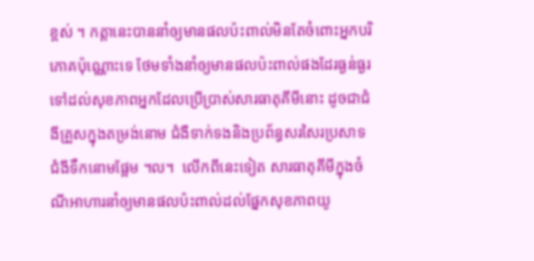ខ្ពស់ ។ កត្តានេះបាននាំឲ្យមានផលប៉ះពាល់មិនតែចំពោះអ្នកបរិភោគប៉ុណ្ណោះទេ ថែមទាំងនាំឲ្យមានផលប៉ះពាល់ផងដែរធ្ងន់ធ្ងរទៅដល់សុខភាពអ្នកដែលប្រើប្រាស់សារធាតុគីមីនោះ ដូចជាជំងីគ្រួសក្នុងតម្រង់នោម ជំងឺទាក់ទងនិងប្រព័ន្ធសរសៃរប្រសាទ ជំងីទឹកនោមផ្អែម ។ល។  លើកពីនេះទៀត សារធាតុគីមីក្នុងចំណីអាហារនាំឲ្យមានផលប៉ះពាល់ដល់ផ្នែកសុខភាពយូ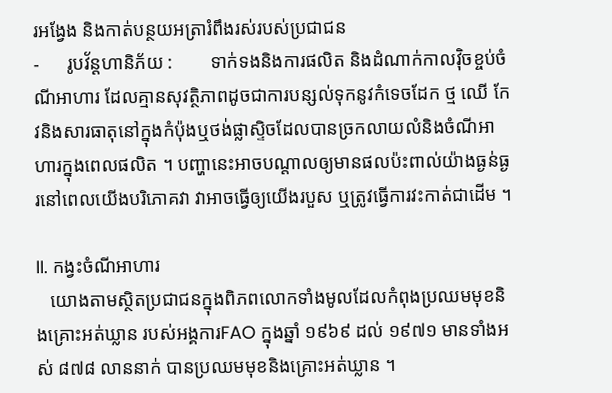រអង្វែង និងកាត់បន្ថយអត្រារំពឹងរស់របស់ប្រជាជន
-      រូបវ័ន្តហានិភ័យ :        ទាក់ទងនិងការផលិត និងដំណាក់កាលវ៉ិចខ្ចប់ចំណីអាហារ ដែលគ្មានសុវត្ថិភាពដូចជាការបន្សល់ទុកនូវកំទេចដែក ថ្ម ឈើ កែវនិងសារធាតុនៅក្នុងកំប៉ុងឬថង់ផ្លាស្ទិចដែលបានច្រកលាយលំនិងចំណីអាហារក្នុងពេលផលិត ។ បញ្ហានេះអាចបណ្តាលឲ្យមានផលប៉ះពាល់យ៉ាងធ្ងន់ធ្ងរនៅពេលយើងបរិភោគវា វាអាចធ្វើឲ្យយើងរបួស ឬត្រូវធ្វើការវះកាត់ជាដើម ។

II. កង្វះចំណីអាហារ
   យោងតាមស្ថិតប្រជាជនក្នុងពិភពលោកទាំងមូលដែលកំពុងប្រឈមមុខនិងគ្រោះអត់ឃ្លាន របស់អង្គការFAO ក្នុងឆ្នាំ ១៩៦៩ ដល់ ១៩៧១ មានទាំងអស់ ៨៧៨ លាននាក់ បានប្រឈមមុខនិងគ្រោះអត់ឃ្លាន ។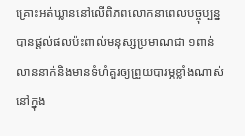គ្រោះអត់ឃ្លាននៅលើពិភពលោកនាពេលបច្ចុប្បន្ន បានផ្តល់ផលប៉ះពាល់មនុស្សប្រមាណជា ១ពាន់លាននាក់និងមានទំហំគួរឲ្យព្រួយបារម្ភខ្លាំងណាស់ នៅក្នុង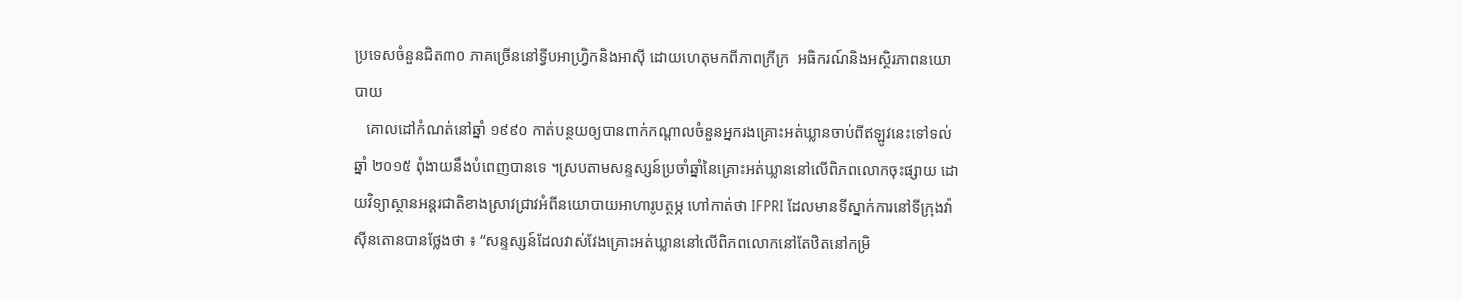ប្រទេសចំនួនជិត៣០ ភាគច្រើននៅទ្វីបអាហ្វ្រិកនិងអាស៊ី ដោយហេតុមកពីភាពក្រីក្រ  អធិករណ៍និងអស្ថិរភាពនយោបាយ
   គោលដៅកំណត់នៅឆ្នាំ ១៩៩០ កាត់បន្ថយឲ្យបានពាក់កណ្តាលចំនួនអ្នករងគ្រោះអត់ឃ្លានចាប់ពីឥឡូវនេះទៅទល់ឆ្នាំ ២០១៥ ពុំងាយនឹងបំពេញបានទេ ។ស្របតាមសន្ទស្សន៍ប្រចាំឆ្នាំនៃគ្រោះអត់ឃ្លាននៅលើពិភពលោកចុះផ្សាយ ដោយវិទ្យាស្ថានអន្តរជាតិខាងស្រាវជ្រាវអំពីនយោបាយអាហារូបត្ថម្ភ ហៅកាត់ថា IFPRI ដែលមានទីស្នាក់ការនៅទីក្រុងវ៉ាស៊ីនតោនបានថ្លែងថា ៖ “សន្ទស្សន៍ដែលវាស់វែងគ្រោះអត់ឃ្លាននៅលើពិភពលោកនៅតែឋិតនៅកម្រិ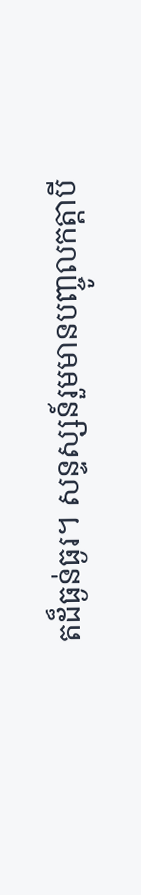តដ៏ធ្ងន់ធ្ងរ។ សន្ទស្សន៍រួមមានបញ្ចូលកត្តាបី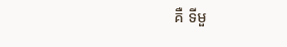គឺ ទីមួ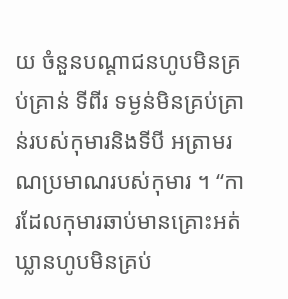យ ចំនួនបណ្តាជនហូបមិនគ្រប់គ្រាន់ ទីពីរ ទម្ងន់មិនគ្រប់គ្រាន់របស់កុមារនិងទីបី អត្រាមរណប្រមាណរបស់កុមារ ។ “ការដែលកុមារឆាប់មានគ្រោះអត់ឃ្លានហូបមិនគ្រប់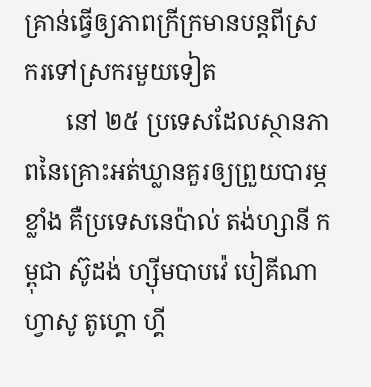គ្រាន់ធ្វើឲ្យភាពក្រីក្រមានបន្តពីស្រករទៅស្រករមួយទៀត
       នៅ ២៥ ប្រទេសដែលស្ថានភាពនៃគ្រោះអត់ឃ្លានគួរឲ្យព្រួយបារម្ភខ្លាំង គឺប្រទេសនេប៉ាល់ តង់ហ្សានី កម្ពុជា ស៊ូដង់ ហ្ស៊ីមបាបវ៉េ បៀគីណាហ្វាសូ តូហ្គោ ហ្គី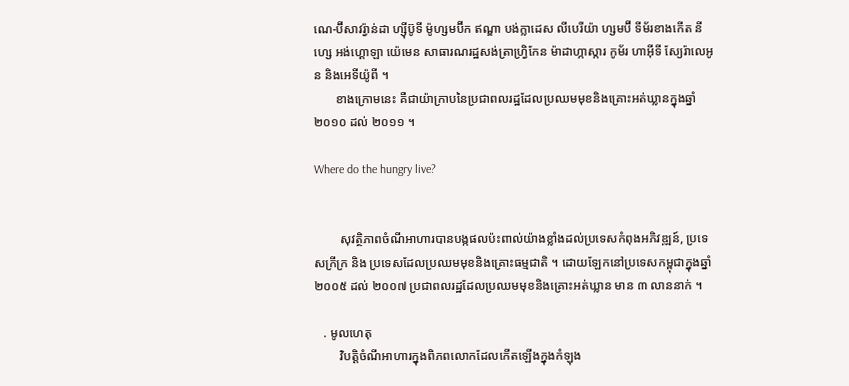ណេ-ប៊ីសាវរ្វ៉ាន់ដា ហ្ស៊ីប៊ូទី ម៉ូហ្សមប៊ីក ឥណ្ឌា បង់ក្លាដេស លីបេរីយ៉ា ហ្សមប៊ី ទីម័រខាងកើត នីហ្សេ អង់ហ្គោឡា យ៉េមេន សាធារណរដ្ឋសង់ត្រាហ្វ្រិកែន ម៉ាដាហ្កាស្ការ កូម័រ ហាអ៊ីទី ស្យែរ៉ាលេអូន និងអេទីយ៉ូពី ។
       ខាងក្រោមនេះ គឺជាយ៉ាក្រាបនៃប្រជាពលរដ្ឋដែលប្រឈមមុខនិងគ្រោះអត់ឃ្លានក្នុងឆ្នាំ ២០១០ ដល់ ២០១១ ។

Where do the hungry live?


        សុវត្ថិភាពចំណីអាហារបានបង្កផលប៉ះពាល់យ៉ាងខ្លាំងដល់ប្រទេសកំពុងអភិវឌ្ឍន៍, ប្រទេសក្រីក្រ និង ប្រទេសដែលប្រឈមមុខនិងគ្រោះធម្មជាតិ ។ ដោយឡែកនៅប្រទេសកម្ពុជាក្នុងឆ្នាំ ២០០៥ ដល់ ២០០៧ ប្រជាពលរដ្ឋដែលប្រឈមមុខនិងគ្រោះអត់ឃ្លាន មាន ៣ លាននាក់ ។

   . មូលហេតុ
        វិបត្តិចំណីអាហារក្នុងពិភពលោកដែលកើតឡើងក្នុងកំឡុង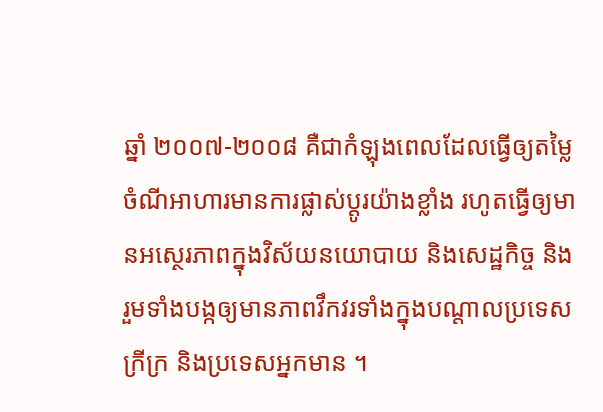ឆ្នាំ ២០០៧-២០០៨ គឺជាកំឡុងពេលដែលធ្វើឲ្យតម្លៃចំណីអាហារមានការផ្លាស់ប្តូរយ៉ាងខ្លាំង រហូតធ្វើឲ្យមានអស្ថេរភាពក្នុងវិស័យនយោបាយ និងសេដ្ឋកិច្ច និងរួមទាំងបង្កឲ្យមានភាពវឹកវរទាំងក្នុងបណ្តាលប្រទេសក្រីក្រ និងប្រទេសអ្នកមាន ។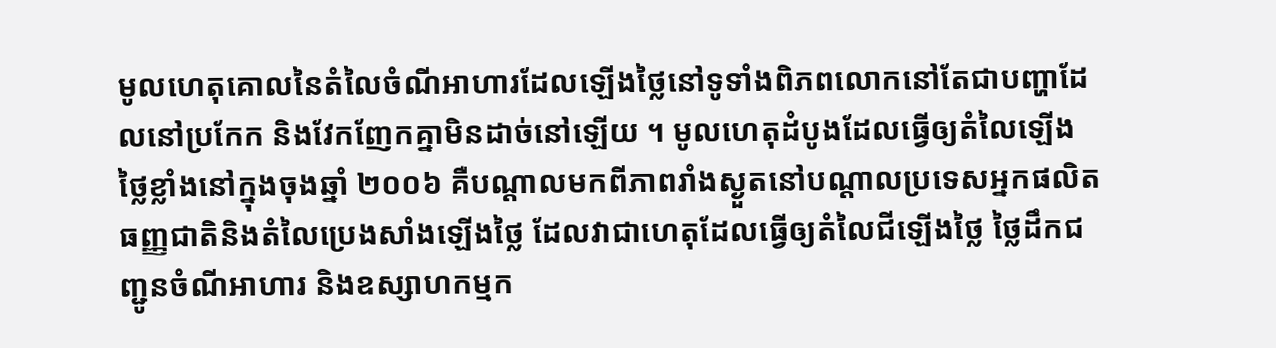មូលហេតុគោលនៃតំលៃចំណីអាហារដែលឡើងថ្លៃនៅទូទាំងពិភពលោកនៅតែជាបញ្ហាដែលនៅប្រកែក និងវែកញែកគ្នាមិនដាច់នៅឡើយ ។ មូលហេតុដំបូងដែលធ្វើឲ្យតំលៃឡើងថ្លៃខ្លាំងនៅក្នុងចុងឆ្នាំ ២០០៦ គឺបណ្តាលមកពីភាពរាំងស្ងួតនៅបណ្តាលប្រទេសអ្នកផលិតធញ្ញជាតិនិងតំលៃប្រេងសាំងឡើងថ្លៃ ដែលវាជាហេតុដែលធ្វើឲ្យតំលៃជីឡើងថ្លៃ ថ្លៃដឹកជញ្ជូនចំណីអាហារ និងឧស្សាហកម្មក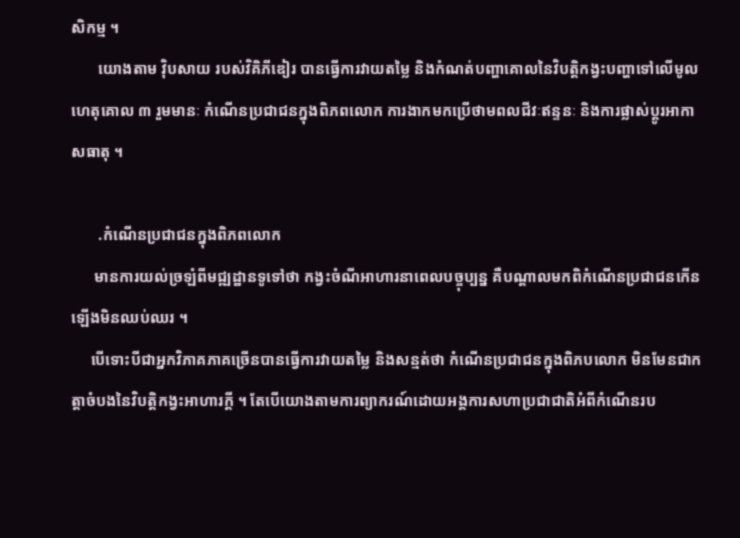សិកម្ម ។
       យោងតាម វ៉ិបសាយ របស់វិគិភីឌៀរ បានធ្វើការវាយតម្លៃ និងកំណត់បញ្ហាគោលនៃវិបត្តិកង្វះបញ្ហាទៅលើមូលហេតុគោល ៣ រួមមានៈ កំណើនប្រជាជនក្នុងពិភពលោក ការងាកមកប្រើថាមពលជីវៈឥន្ទនៈ និងការផ្លាស់ប្តូរអាកាសធាតុ ។

       .កំណើនប្រជាជនក្នុងពិភពលោក
      មានការយល់ច្រឡំពីមជ្ឍដ្ឋានទូទៅថា កង្វះចំណីអាហារនាពេលបច្ចុប្បន្ន គឺបណ្តាលមកពិកំណើនប្រជាជនកើនឡើងមិនឈប់ឈរ ។
     បើទោះបីជាអ្នកវិភាគភាគច្រើនបានធ្វើការវាយតម្លៃ និងសន្មត់ថា កំណើនប្រជាជនក្នុងពិភបលោក មិនមែនជាកត្តាចំបងនៃវិបត្តិកង្វះអាហារក្តី ។ តែបើយោងតាមការព្យាករណ៍ដោយអង្គការសហាប្រជាជាតិអំពីកំណើនរប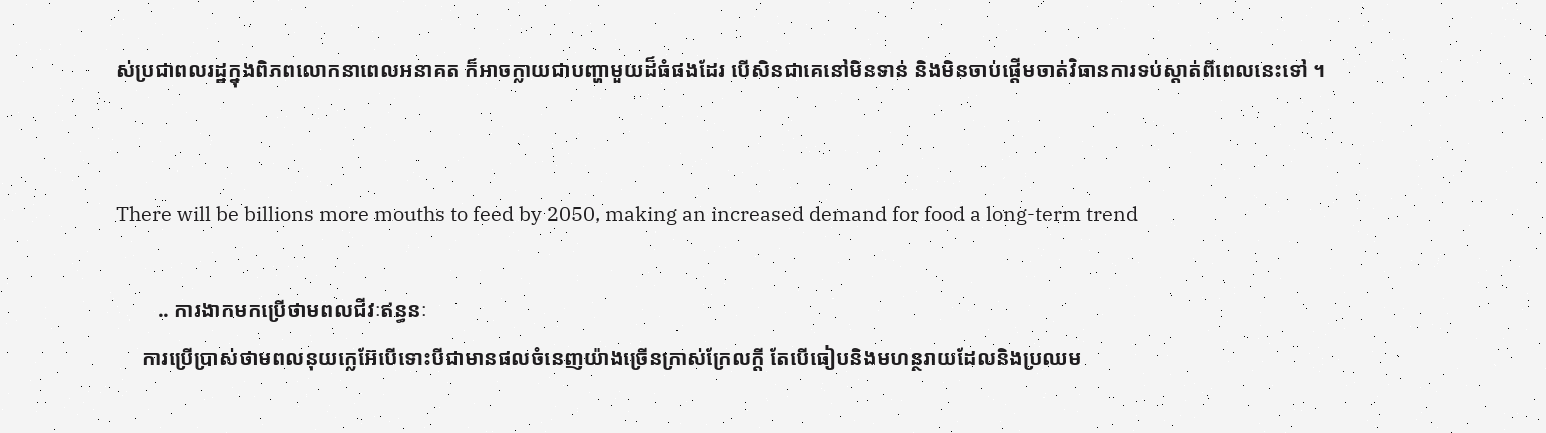ស់ប្រជាពលរដ្ឋក្នុងពិភពលោកនាពេលអនាគត ក៏អាចក្លាយជាបញ្ហាមួយដ៏ធំផងដែរ បើសិនជាគេនៅមិនទាន់ និងមិនចាប់ផ្តើមចាត់វិធានការទប់ស្តាត់ពីពេលនេះទៅ ។


There will be billions more mouths to feed by 2050, making an increased demand for food a long-term trend

        .. ការងាកមកប្រើថាមពលជីវៈឥន្ធនៈ
     ការប្រើប្រាស់ថាមពលនុយក្លេអ៊ែបើទោះបីជាមានផលចំនេញយ៉ាងច្រើនក្រាស់ក្រែលក្តី តែបើធៀបនិងមហន្ថរាយដែលនិងប្រឈម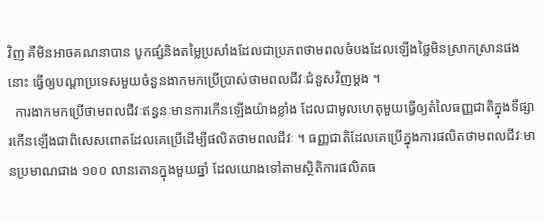វិញ គឺមិនអាចគណនាបាន បូកផ្សំនិងតម្លៃប្រសាំងដែលជាប្រភពថាមពលចំបងដែលឡើងថ្លៃមិនស្រាកស្រានផងនោះ ធ្វើឲ្យបណ្តាប្រទេសមួយចំនួនងាកមកប្រើប្រាស់ថាមពលជីវៈជំនួសវិញម្តង ។
  ការងាកមកប្រើថាមពលជីវៈឥន្ធនៈមានការកើនឡើងយ៉ាងខ្លាំង ដែលជាមូលហេតុមួយធ្វើឲ្យតំលៃធញ្ញជាតិក្នុងទីផ្សារកើនឡើងជាពិសេសពោតដែលគេប្រើដើម្បីផលិតថាមពលជីវៈ ។ ធញ្ញជាតិដែលគេប្រើក្នុងការផលិតថាមពលជីវៈមានប្រមាណជាង ១០០ លានតោនក្នុងមួយឆ្នាំ ដែលយោងទៅតាមស្ថិតិការផលិតធ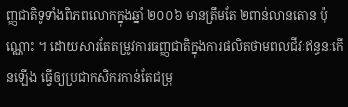ញ្ញជាតិទូទាំងពិភពលោកក្នុងឆ្នាំ ២០០៦ មានត្រឹមតែ ២ពាន់លានតោន ប៉ុណ្ណោះ ។ ដោយសារតែតម្រូវការធញ្ញជាតិក្នុងការផលិតថាមពលជីវៈឥន្ធនៈកើនឡើង ធ្វើឲ្យប្រជាកសិករកាន់តែជម្រុ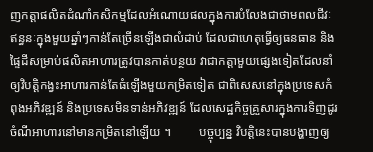ញកត្តាផលិតដំណាំកសិកម្មដែលអំណោយផលក្នុងការបំលែងជាថាមពលជីវៈឥន្ធនៈក្នុងមួយឆ្នាំៗកាន់តែច្រើនឡើងជាលំដាប់ ដែលជាហេតុធ្វើឲ្យធនធាន និងផ្ទៃដីសម្រាប់ផលិតអាហារត្រូវបានកាត់បន្ថយ វាជាកត្តាមួយផ្សេងទៀតដែលនាំឲ្យវិបត្តិកង្វះអាហារកាន់តែធំឡើងមួយកម្រិតទៀត ជាពិសេសនៅក្នុងប្រទេសកំពុងអភិវឌ្ឍន៍ និងប្រទេសមិនទាន់អភិវឌ្ឍន៍ ដែលសេដ្ឋកិច្ចគ្រួសារក្នុងការទិញដូរចំណីអាហារនៅមានកម្រិតនៅឡើយ ។         បច្ចុប្បន្ន វិបត្តិនេះបានបង្ហាញឲ្យ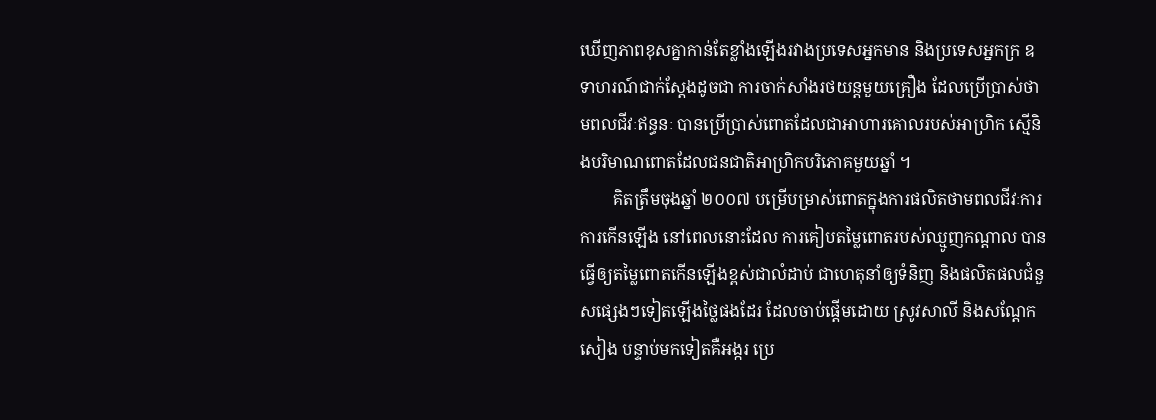ឃើញភាពខុសគ្នាកាន់តែខ្លាំងឡើងរវាងប្រទេសអ្នកមាន និងប្រទេសអ្នកក្រ ឧទាហរណ៍ជាក់ស្តែងដូចជា ការចាក់សាំងរថយន្តមួយគ្រឿង ដែលប្រើប្រាស់ថាមពលជីវៈឥន្ធនៈ បានប្រើប្រាស់ពោតដែលជាអាហារគោលរបស់អាហ្រិក ស្មើនិងបរិមាណពោតដែលជនជាតិអាហ្រិកបរិភោគមួយឆ្នាំ ។
        គិតត្រឹមចុងឆ្នាំ ២០០៧ បម្រើបម្រាស់ពោតក្នុងការផលិតថាមពលជីវៈការការកើនឡើង នៅពេលនោះដែល ការគៀបតម្លៃពោតរបស់ឈ្មូញកណ្តាល បានធ្វើឲ្យតម្លៃពោតកើនឡើងខ្ពស់ជាលំដាប់ ជាហេតុនាំឲ្យទំនិញ និងផលិតផលជំនួសផ្សេងៗទៀតឡើងថ្លៃផងដែរ ដែលចាប់ផ្តើមដោយ ស្រូវសាលី និងសណ្តែកសៀង បន្ទាប់មកទៀតគឺអង្ករ ប្រេ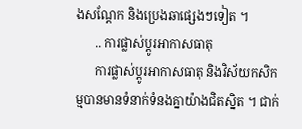ងសណ្តែក និងប្រេងឆាផ្សេងៗទៀត ។
      .. ការផ្លាស់ប្តូរអាកាសធាតុ
      ការផ្លាស់ប្តូរអាកាសធាតុ និងវិស័យកសិកម្មបានមានទំនាក់ទំនងគ្នាយ៉ាងជិតស្និត ។ ជាក់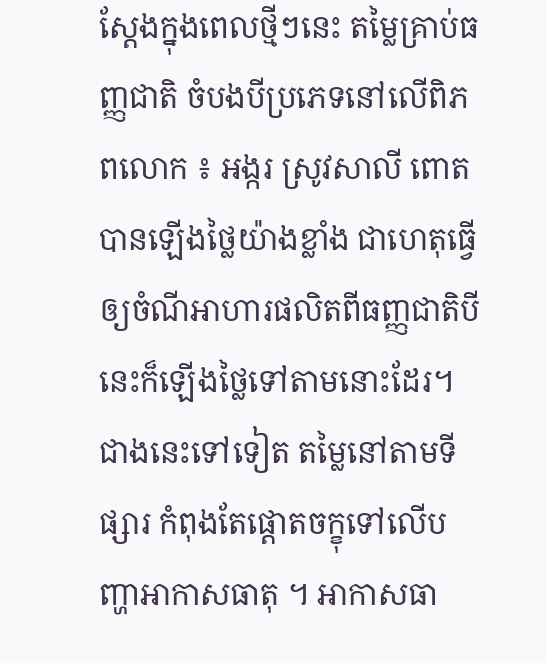ស្តែងក្នុងពេលថ្មីៗនេះ តម្លៃគ្រាប់ធញ្ញជាតិ ចំបងបីប្រភេទនៅលើពិភពលោក ៖ អង្ករ ស្រូវសាលី ពោត បានឡើងថ្លៃយ៉ាងខ្លាំង ជាហេតុធ្វើឲ្យចំណីអាហារផលិតពីធញ្ញជាតិបីនេះក៏ឡើងថ្លៃទៅតាមនោះដែរ។ ជាងនេះទៅទៀត តម្លៃនៅតាមទីផ្សារ កំពុងតែផ្តោតចក្ខុទៅលើបញ្ហាអាកាសធាតុ ។ អាកាសធា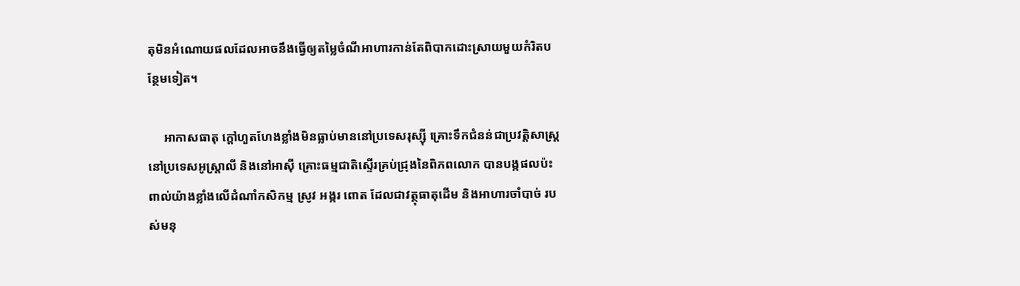តុមិនអំណោយផលដែលអាចនឹងធ្វើឲ្យតម្លៃចំណីអាហារកាន់តែពិបាកដោះស្រាយមួយកំរិតបន្ថែមទៀត។

     អាកាសធាតុ ក្តៅហួតហែងខ្លាំងមិនធ្លាប់មាននៅប្រទេសរុស្ស៊ី គ្រោះទឹកជំនន់ជាប្រវត្តិសាស្ត្រនៅប្រទេសអូស្រ្តាលី និងនៅអាស៊ី គ្រោះធម្មជាតិស្ទើរគ្រប់ជ្រុងនៃពិភពលោក បានបង្កផលប៉ះពាល់យ៉ាងខ្លាំងលើដំណាំកសិកម្ម ស្រូវ អង្ករ ពោត ដែលជាវត្ថុធាតុដើម និងអាហារចាំបាច់ របស់មនុ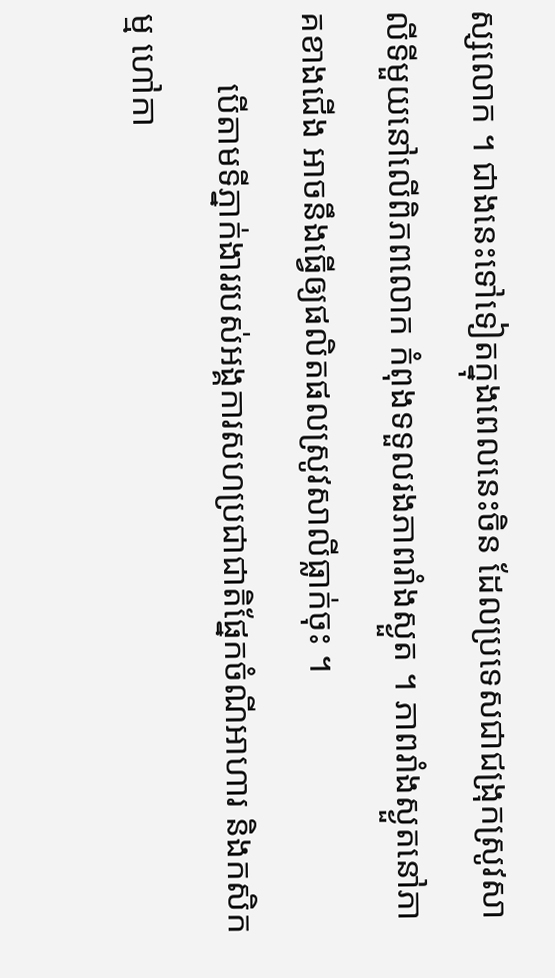ស្សលោក ។ ជាងនេះទៅទៀតក្នុងពេលនេះចិន ដែលប្រទេសជាជង្រុកស្រូវសាលីទីមួយនៅលើពិភពលោក កំពុងទទួលរងភាពរាំងស្ងួត ។ ភាពរាំងស្ងួតនៅភាគខាងជើង អាចនឹងធ្វើឲ្យផលិតផលស្រូវសាលីធ្លាក់ចុះ ។
        បើតាមទីភ្នាក់ងាររបស់អង្គការសហប្រជាជាតិផែ្នកចំណីអាហារ និងកសិកម្ម ហៅកា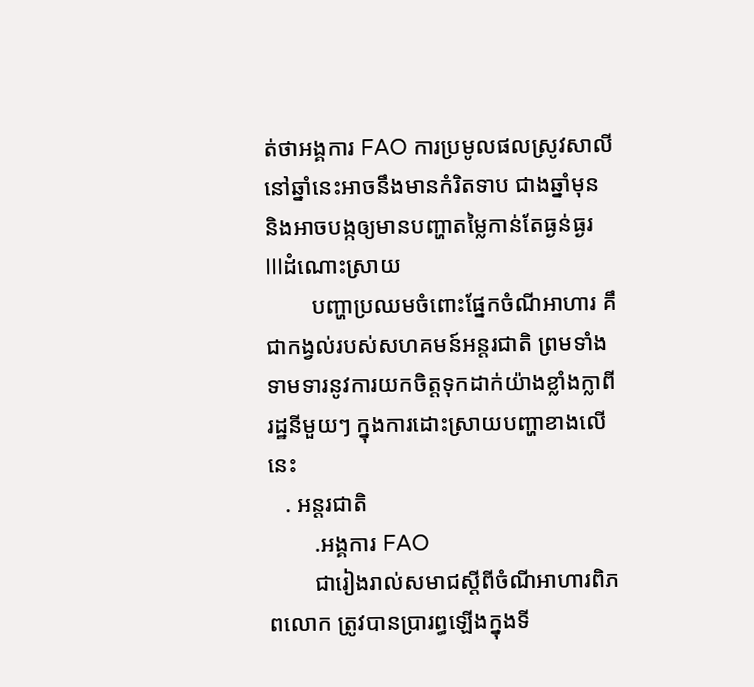ត់ថាអង្គការ FAO ការប្រមូលផលស្រូវសាលីនៅឆ្នាំនេះអាចនឹងមានកំរិតទាប ជាងឆ្នាំមុន និងអាចបង្កឲ្យមានបញ្ហាតម្លៃកាន់តែធ្ងន់ធ្ងរ
IIIដំណោះស្រាយ
        បញ្ហាប្រឈមចំពោះផ្នែកចំណីអាហារ គឹជាកង្វល់របស់សហគមន៍អន្ដរជាតិ ព្រមទាំងទាមទារនូវការយកចិត្តទុកដាក់យ៉ាងខ្លាំងក្លាពីរដ្ឋនីមួយៗ ក្នុងការដោះស្រាយបញ្ហាខាងលើនេះ
   . អន្ដរជាតិ
        .អង្គការ FAO
        ជារៀងរាល់សមាជស្ដីពីចំណីអាហារពិភពលោក ត្រូវបានប្រារព្ធឡើងក្នុងទី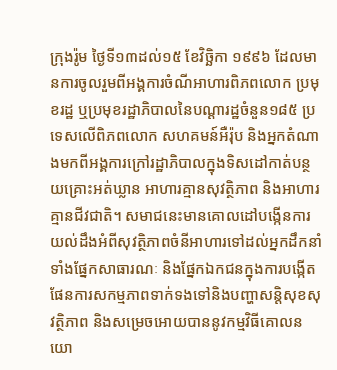ក្រុងរ៉ូម ថ្ងៃទី១៣ដល់១៥ ខែវិច្ឆិកា ១៩៩៦ ដែលមានការចូលរួមពីអង្គការចំណីអាហារពិភពលោក ប្រមុខរដ្ឋ ឬប្រមុខរដ្ឋាភិបាលនៃបណ្ដារដ្ឋចំនួន១៨៥ ប្រទេសលើពិភពលោក សហគមន៍អឺរ៉ុប និងអ្នកតំណាងមកពីអង្គការក្រៅរដ្ឋាភិបាលក្នុងទិសដៅកាត់បន្ថយគ្រោះអត់ឃ្លាន អាហារគ្មានសុវត្ថិភាព និងអាហារគ្មានជីវជាតិ។ សមាជនេះមានគោលដៅបង្កើនការយល់ដឹងអំពីសុវត្ថិភាពចំនីអាហារទៅដល់អ្នកដឹកនាំទាំងផ្នែកសាធារណៈ និងផ្នែកឯកជនក្នុងការបង្កើតផែនការសកម្មភាពទាក់ទងទៅនិងបញ្ហាសន្តិសុខសុវត្ថិភាព និងសម្រេចអោយបាននូវកម្មវិធីគោលនយោ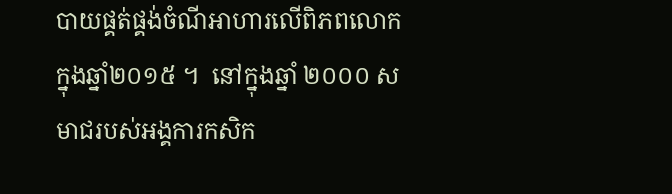បាយផ្គត់ផ្គង់ចំណីអាហារលើពិភពលោក ក្នុងឆ្នាំ២០១៥ ។  នៅក្នុងឆ្នាំ ២០០០ សមាជរបស់អង្គការកសិក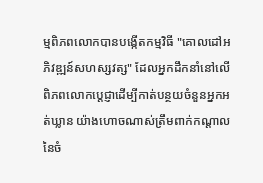ម្មពិភពលោកបានបង្កើតកម្មវិធី "គោលដៅអភិវឌ្ឍន៍សហស្សវត្ស" ដែលអ្នកដឹកនាំនៅលើពិភពលោកប្ដេជ្ញាដើម្បីកាត់បន្ថយចំនួនអ្នកអត់ឃ្លាន យ៉ាងហោចណាស់ត្រឹមពាក់កណ្ដាលនៃចំ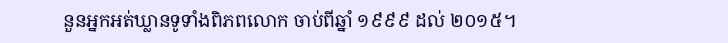នួនអ្នកអត់ឃ្លានទូទាំងពិភពលោក ចាប់ពីឆ្នាំ ១៩៩៩ ដល់ ២០១៥។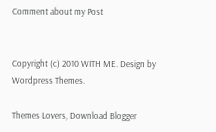Comment about my Post


Copyright (c) 2010 WITH ME. Design by Wordpress Themes.

Themes Lovers, Download Blogger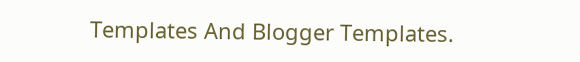Templates And Blogger Templates.